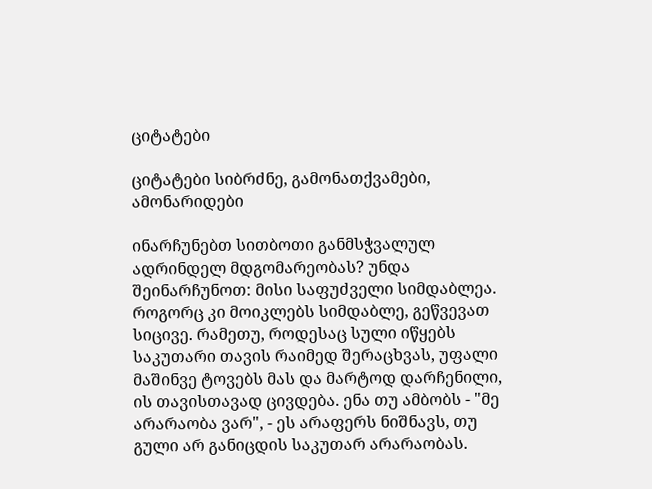ციტატები

ციტატები სიბრძნე, გამონათქვამები, ამონარიდები

ინარჩუნებთ სითბოთი განმსჭვალულ ადრინდელ მდგომარეობას? უნდა შეინარჩუნოთ: მისი საფუძველი სიმდაბლეა. როგორც კი მოიკლებს სიმდაბლე, გეწვევათ სიცივე. რამეთუ, როდესაც სული იწყებს საკუთარი თავის რაიმედ შერაცხვას, უფალი მაშინვე ტოვებს მას და მარტოდ დარჩენილი, ის თავისთავად ცივდება. ენა თუ ამბობს - "მე არარაობა ვარ", - ეს არაფერს ნიშნავს, თუ გული არ განიცდის საკუთარ არარაობას.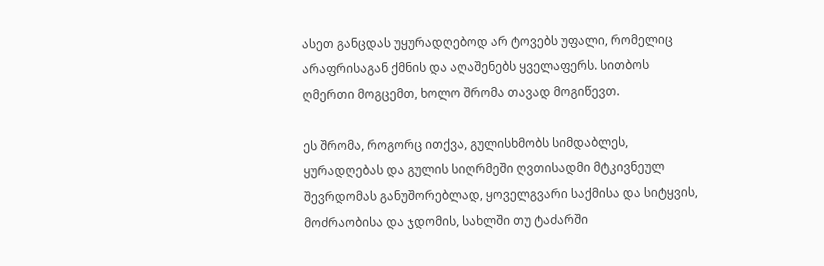ასეთ განცდას უყურადღებოდ არ ტოვებს უფალი, რომელიც არაფრისაგან ქმნის და აღაშენებს ყველაფერს. სითბოს ღმერთი მოგცემთ, ხოლო შრომა თავად მოგიწევთ.

ეს შრომა, როგორც ითქვა, გულისხმობს სიმდაბლეს, ყურადღებას და გულის სიღრმეში ღვთისადმი მტკივნეულ შევრდომას განუშორებლად, ყოველგვარი საქმისა და სიტყვის, მოძრაობისა და ჯდომის, სახლში თუ ტაძარში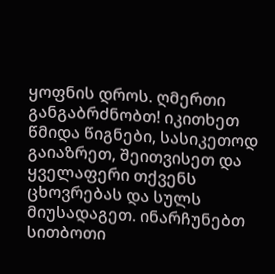ყოფნის დროს. ღმერთი განგაბრძნობთ! იკითხეთ წმიდა წიგნები, სასიკეთოდ გაიაზრეთ, შეითვისეთ და ყველაფერი თქვენს ცხოვრებას და სულს მიუსადაგეთ. ინარჩუნებთ სითბოთი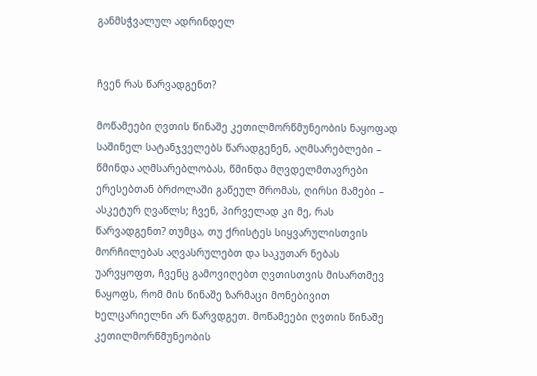განმსჭვალულ ადრინდელ


ჩვენ რას წარვადგენთ?

მოწამეები ღვთის წინაშე კეთილმორწმუნეობის ნაყოფად საშინელ სატანჯველებს წარადგენენ, აღმსარებლები – წმინდა აღმსარებლობას, წმინდა მღვდელმთავრები ერესებთან ბრძოლაში გაწეულ შრომას, ღირსი მამები – ასკეტურ ღვაწლს; ჩვენ, პირველად კი მე, რას წარვადგენთ? თუმცა, თუ ქრისტეს სიყვარულისთვის მორჩილებას აღვასრულებთ და საკუთარ ნებას უარვყოფთ, ჩვენც გამოვიღებთ ღვთისთვის მისართმევ ნაყოფს, რომ მის წინაშე ზარმაცი მონებივით ხელცარიელნი არ წარვდგეთ. მოწამეები ღვთის წინაშე კეთილმორწმუნეობის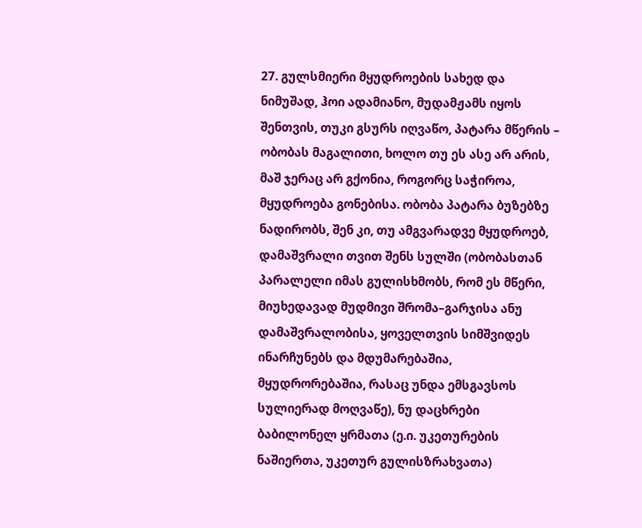27. გულსმიერი მყუდროების სახედ და ნიმუშად, ჰოი ადამიანო, მუდამჟამს იყოს შენთვის, თუკი გსურს იღვაწო, პატარა მწერის – ობობას მაგალითი, ხოლო თუ ეს ასე არ არის, მაშ ჯერაც არ გქონია, როგორც საჭიროა, მყუდროება გონებისა. ობობა პატარა ბუზებზე ნადირობს, შენ კი, თუ ამგვარადვე მყუდროებ, დამაშვრალი თვით შენს სულში (ობობასთან პარალელი იმას გულისხმობს, რომ ეს მწერი, მიუხედავად მუდმივი შრომა–გარჯისა ანუ დამაშვრალობისა, ყოველთვის სიმშვიდეს ინარჩუნებს და მდუმარებაშია, მყუდრორებაშია, რასაც უნდა ემსგავსოს სულიერად მოღვაწე), ნუ დაცხრები ბაბილონელ ყრმათა (ე.ი. უკეთურების ნაშიერთა, უკეთურ გულისზრახვათა)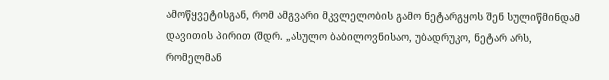ამოწყვეტისგან, რომ ამგვარი მკვლელობის გამო ნეტარგყოს შენ სულიწმინდამ დავითის პირით (შდრ. „ასულო ბაბილოვნისაო, უბადრუკო, ნეტარ არს, რომელმან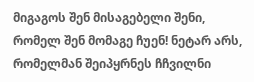მიგაგოს შენ მისაგებელი შენი, რომელ შენ მომაგე ჩუენ! ნეტარ არს, რომელმან შეიპყრნეს ჩჩვილნი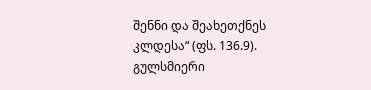შენნი და შეახეთქნეს კლდესა“ (ფს. 136.9). გულსმიერი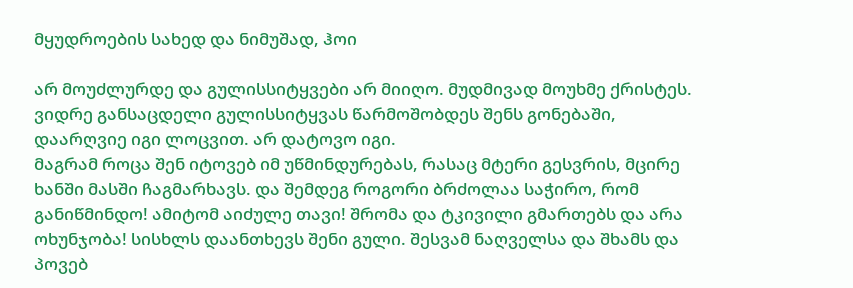მყუდროების სახედ და ნიმუშად, ჰოი

არ მოუძლურდე და გულისსიტყვები არ მიიღო. მუდმივად მოუხმე ქრისტეს. ვიდრე განსაცდელი გულისსიტყვას წარმოშობდეს შენს გონებაში, დაარღვიე იგი ლოცვით. არ დატოვო იგი.
მაგრამ როცა შენ იტოვებ იმ უწმინდურებას, რასაც მტერი გესვრის, მცირე ხანში მასში ჩაგმარხავს. და შემდეგ როგორი ბრძოლაა საჭირო, რომ განიწმინდო! ამიტომ აიძულე თავი! შრომა და ტკივილი გმართებს და არა ოხუნჯობა! სისხლს დაანთხევს შენი გული. შესვამ ნაღველსა და შხამს და პოვებ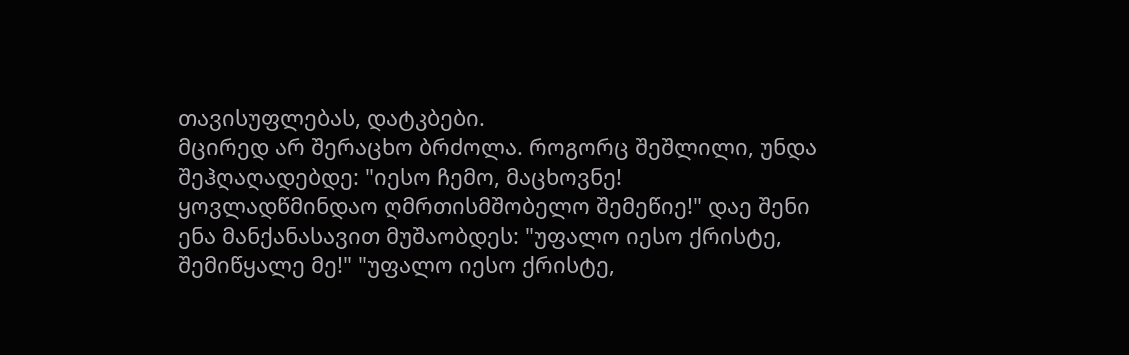თავისუფლებას, დატკბები.
მცირედ არ შერაცხო ბრძოლა. როგორც შეშლილი, უნდა შეჰღაღადებდე: "იესო ჩემო, მაცხოვნე! ყოვლადწმინდაო ღმრთისმშობელო შემეწიე!" დაე შენი ენა მანქანასავით მუშაობდეს: "უფალო იესო ქრისტე, შემიწყალე მე!" "უფალო იესო ქრისტე,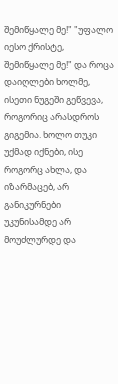შემიწყალე მე!" "უფალო იესო ქრისტე, შემიწყალე მე!" და როცა დაიღლები ხოლმე, ისეთი ნუგეში გეწვევა, როგორიც არასდროს გიგემია. ხოლო თუკი უქმად იქნები, ისე როგორც ახლა, და იზარმაცებ, არ განიკურნები უკუნისამდე არ მოუძლურდე და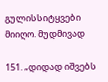გულისსიტყვები მიიღო. მუდმივად

151. „დიდად იშვებს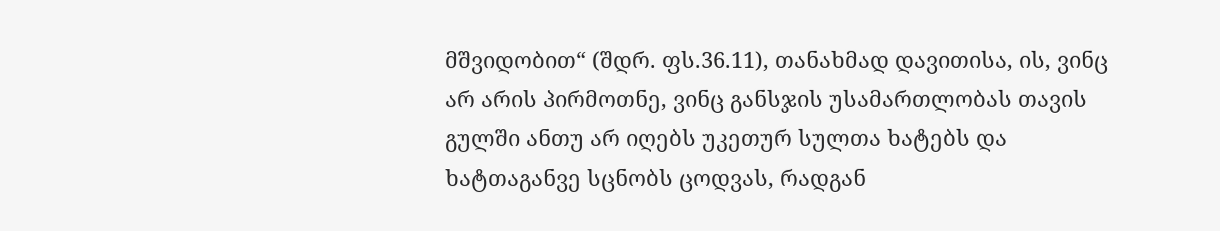მშვიდობით“ (შდრ. ფს.36.11), თანახმად დავითისა, ის, ვინც არ არის პირმოთნე, ვინც განსჯის უსამართლობას თავის გულში ანთუ არ იღებს უკეთურ სულთა ხატებს და ხატთაგანვე სცნობს ცოდვას, რადგან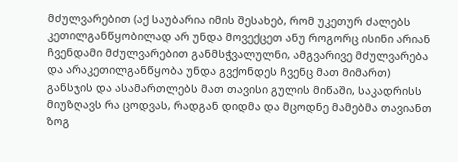მძულვარებით (აქ საუბარია იმის შესახებ, რომ უკეთურ ძალებს კეთილგანწყობილად არ უნდა მოვექცეთ ანუ როგორც ისინი არიან ჩვენდამი მძულვარებით განმსჭვალულნი, ამგვარივე მძულვარება და არაკეთილგანწყობა უნდა გვქონდეს ჩვენც მათ მიმართ) განსჯის და ასამართლებს მათ თავისი გულის მიწაში, საკადრისს მიუზღავს რა ცოდვას, რადგან დიდმა და მცოდნე მამებმა თავიანთ ზოგ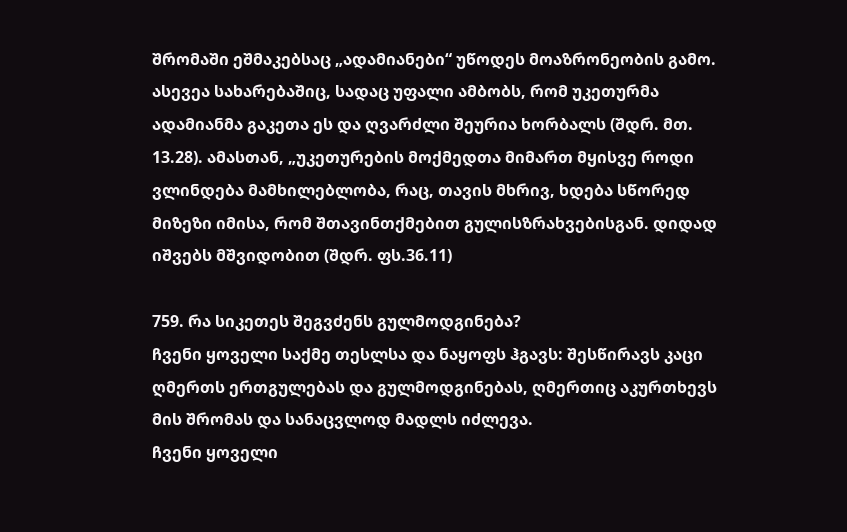შრომაში ეშმაკებსაც „ადამიანები“ უწოდეს მოაზრონეობის გამო. ასევეა სახარებაშიც, სადაც უფალი ამბობს, რომ უკეთურმა ადამიანმა გაკეთა ეს და ღვარძლი შეურია ხორბალს (შდრ. მთ. 13.28). ამასთან, „უკეთურების მოქმედთა მიმართ მყისვე როდი ვლინდება მამხილებლობა, რაც, თავის მხრივ, ხდება სწორედ მიზეზი იმისა, რომ შთავინთქმებით გულისზრახვებისგან. დიდად იშვებს მშვიდობით (შდრ. ფს.36.11)

759. რა სიკეთეს შეგვძენს გულმოდგინება?
ჩვენი ყოველი საქმე თესლსა და ნაყოფს ჰგავს: შესწირავს კაცი ღმერთს ერთგულებას და გულმოდგინებას, ღმერთიც აკურთხევს მის შრომას და სანაცვლოდ მადლს იძლევა.
ჩვენი ყოველი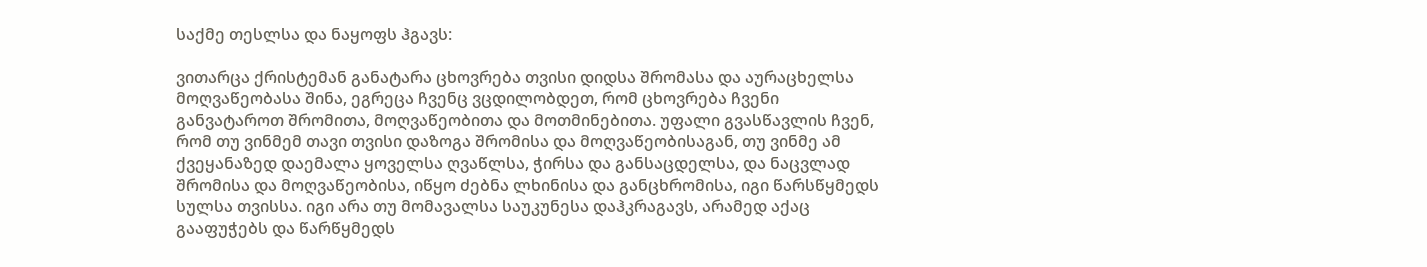საქმე თესლსა და ნაყოფს ჰგავს:

ვითარცა ქრისტემან განატარა ცხოვრება თვისი დიდსა შრომასა და აურაცხელსა მოღვაწეობასა შინა, ეგრეცა ჩვენც ვცდილობდეთ, რომ ცხოვრება ჩვენი განვატაროთ შრომითა, მოღვაწეობითა და მოთმინებითა. უფალი გვასწავლის ჩვენ, რომ თუ ვინმემ თავი თვისი დაზოგა შრომისა და მოღვაწეობისაგან, თუ ვინმე ამ ქვეყანაზედ დაემალა ყოველსა ღვაწლსა, ჭირსა და განსაცდელსა, და ნაცვლად შრომისა და მოღვაწეობისა, იწყო ძებნა ლხინისა და განცხრომისა, იგი წარსწყმედს სულსა თვისსა. იგი არა თუ მომავალსა საუკუნესა დაჰკრაგავს, არამედ აქაც გააფუჭებს და წარწყმედს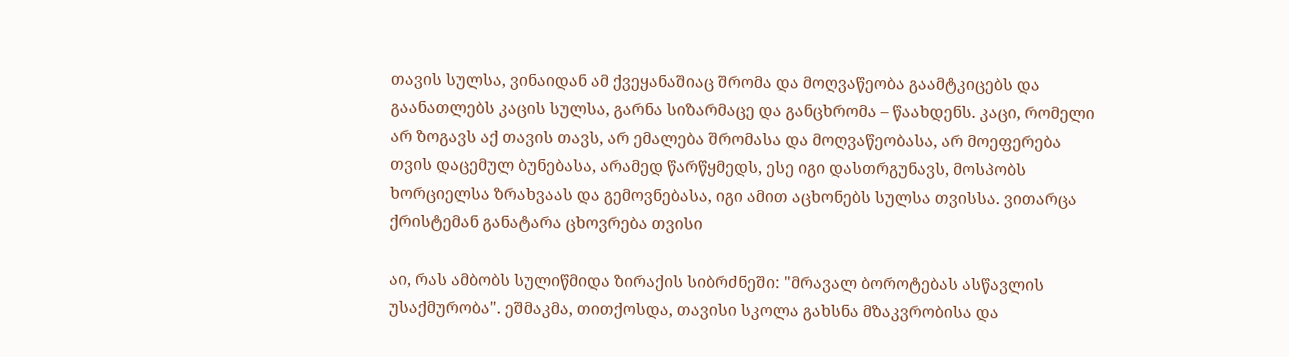თავის სულსა, ვინაიდან ამ ქვეყანაშიაც შრომა და მოღვაწეობა გაამტკიცებს და გაანათლებს კაცის სულსა, გარნა სიზარმაცე და განცხრომა – წაახდენს. კაცი, რომელი არ ზოგავს აქ თავის თავს, არ ემალება შრომასა და მოღვაწეობასა, არ მოეფერება თვის დაცემულ ბუნებასა, არამედ წარწყმედს, ესე იგი დასთრგუნავს, მოსპობს ხორციელსა ზრახვაას და გემოვნებასა, იგი ამით აცხონებს სულსა თვისსა. ვითარცა ქრისტემან განატარა ცხოვრება თვისი

აი, რას ამბობს სულიწმიდა ზირაქის სიბრძნეში: "მრავალ ბოროტებას ასწავლის უსაქმურობა". ეშმაკმა, თითქოსდა, თავისი სკოლა გახსნა მზაკვრობისა და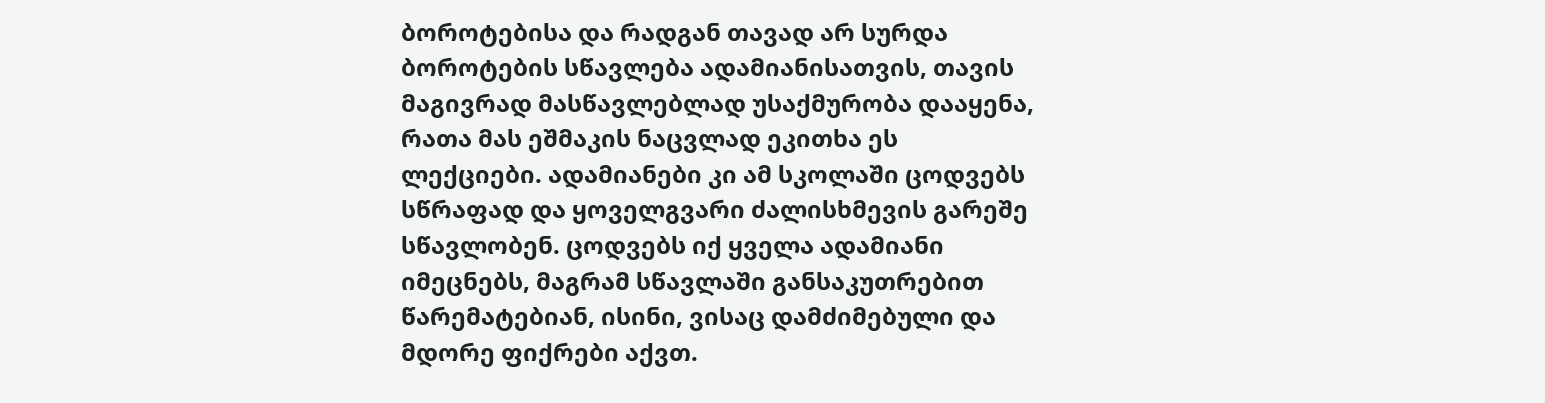ბოროტებისა და რადგან თავად არ სურდა ბოროტების სწავლება ადამიანისათვის, თავის მაგივრად მასწავლებლად უსაქმურობა დააყენა, რათა მას ეშმაკის ნაცვლად ეკითხა ეს ლექციები. ადამიანები კი ამ სკოლაში ცოდვებს სწრაფად და ყოველგვარი ძალისხმევის გარეშე სწავლობენ. ცოდვებს იქ ყველა ადამიანი იმეცნებს, მაგრამ სწავლაში განსაკუთრებით წარემატებიან, ისინი, ვისაც დამძიმებული და მდორე ფიქრები აქვთ.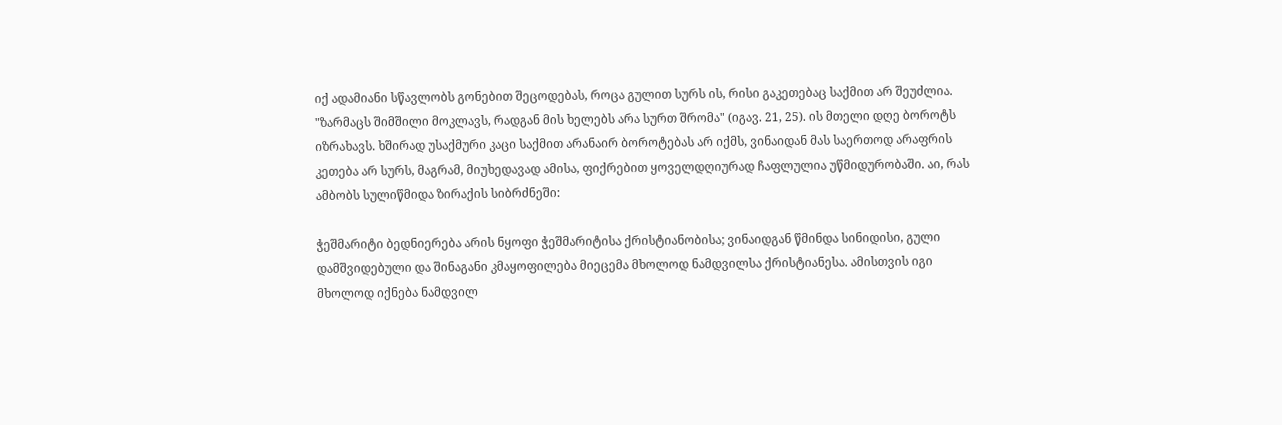იქ ადამიანი სწავლობს გონებით შეცოდებას, როცა გულით სურს ის, რისი გაკეთებაც საქმით არ შეუძლია. "ზარმაცს შიმშილი მოკლავს, რადგან მის ხელებს არა სურთ შრომა" (იგავ. 21, 25). ის მთელი დღე ბოროტს იზრახავს. ხშირად უსაქმური კაცი საქმით არანაირ ბოროტებას არ იქმს, ვინაიდან მას საერთოდ არაფრის კეთება არ სურს, მაგრამ, მიუხედავად ამისა, ფიქრებით ყოველდღიურად ჩაფლულია უწმიდურობაში. აი, რას ამბობს სულიწმიდა ზირაქის სიბრძნეში:

ჭეშმარიტი ბედნიერება არის ნყოფი ჭეშმარიტისა ქრისტიანობისა; ვინაიდგან წმინდა სინიდისი, გული დამშვიდებული და შინაგანი კმაყოფილება მიეცემა მხოლოდ ნამდვილსა ქრისტიანესა. ამისთვის იგი მხოლოდ იქნება ნამდვილ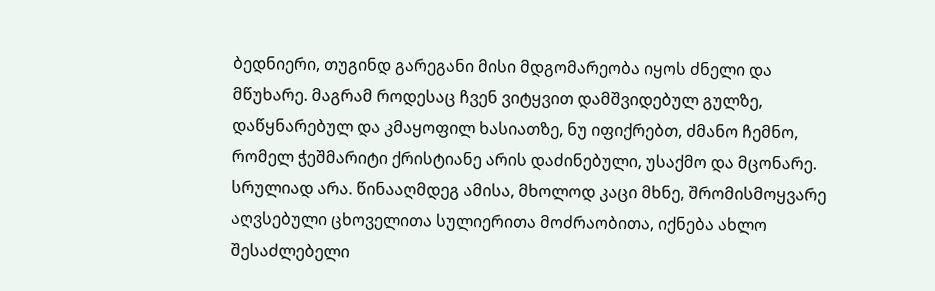ბედნიერი, თუგინდ გარეგანი მისი მდგომარეობა იყოს ძნელი და მწუხარე. მაგრამ როდესაც ჩვენ ვიტყვით დამშვიდებულ გულზე, დაწყნარებულ და კმაყოფილ ხასიათზე, ნუ იფიქრებთ, ძმანო ჩემნო, რომელ ჭეშმარიტი ქრისტიანე არის დაძინებული, უსაქმო და მცონარე. სრულიად არა. წინააღმდეგ ამისა, მხოლოდ კაცი მხნე, შრომისმოყვარე აღვსებული ცხოველითა სულიერითა მოძრაობითა, იქნება ახლო შესაძლებელი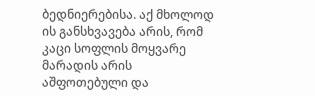ბედნიერებისა. აქ მხოლოდ ის განსხვავება არის, რომ კაცი სოფლის მოყვარე მარადის არის აშფოთებული და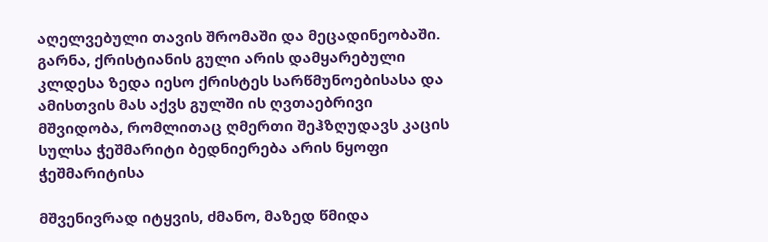აღელვებული თავის შრომაში და მეცადინეობაში. გარნა, ქრისტიანის გული არის დამყარებული კლდესა ზედა იესო ქრისტეს სარწმუნოებისასა და ამისთვის მას აქვს გულში ის ღვთაებრივი მშვიდობა, რომლითაც ღმერთი შეჰზღუდავს კაცის სულსა ჭეშმარიტი ბედნიერება არის ნყოფი ჭეშმარიტისა

მშვენივრად იტყვის, ძმანო, მაზედ წმიდა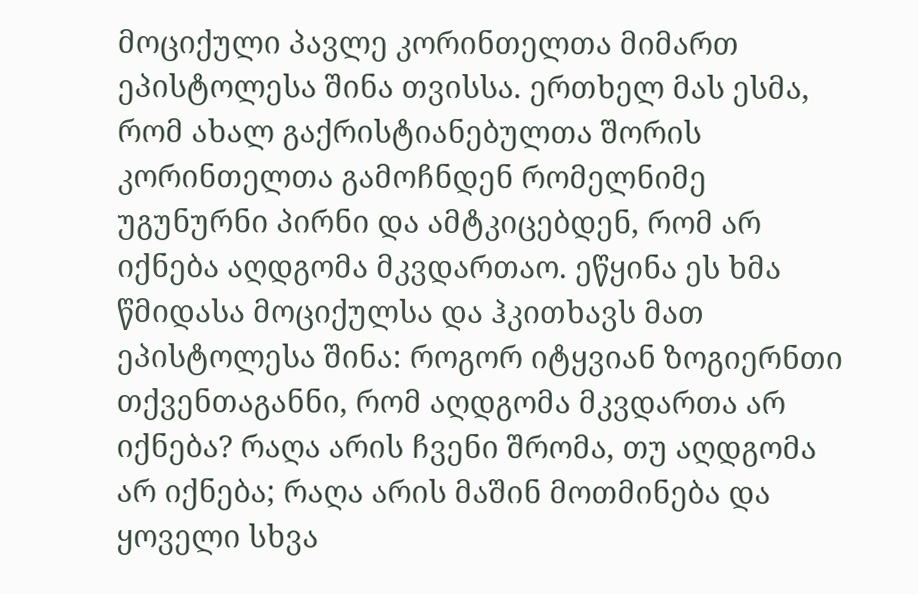მოციქული პავლე კორინთელთა მიმართ ეპისტოლესა შინა თვისსა. ერთხელ მას ესმა, რომ ახალ გაქრისტიანებულთა შორის კორინთელთა გამოჩნდენ რომელნიმე უგუნურნი პირნი და ამტკიცებდენ, რომ არ იქნება აღდგომა მკვდართაო. ეწყინა ეს ხმა წმიდასა მოციქულსა და ჰკითხავს მათ ეპისტოლესა შინა: როგორ იტყვიან ზოგიერნთი თქვენთაგანნი, რომ აღდგომა მკვდართა არ იქნება? რაღა არის ჩვენი შრომა, თუ აღდგომა არ იქნება; რაღა არის მაშინ მოთმინება და ყოველი სხვა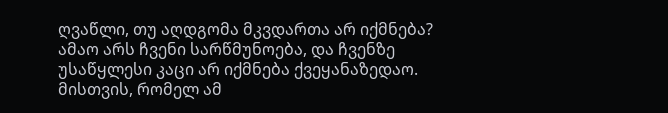ღვაწლი, თუ აღდგომა მკვდართა არ იქმნება? ამაო არს ჩვენი სარწმუნოება, და ჩვენზე უსაწყლესი კაცი არ იქმნება ქვეყანაზედაო. მისთვის, რომელ ამ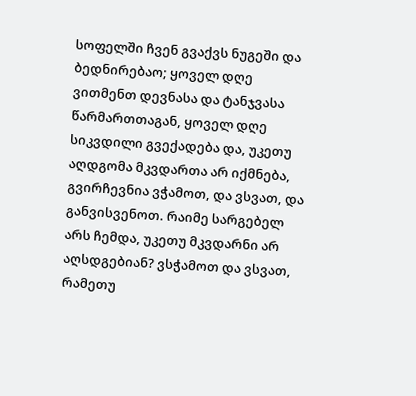სოფელში ჩვენ გვაქვს ნუგეში და ბედნირებაო; ყოველ დღე ვითმენთ დევნასა და ტანჯვასა წარმართთაგან, ყოველ დღე სიკვდილი გვექადება და, უკეთუ აღდგომა მკვდართა არ იქმნება, გვირჩევნია ვჭამოთ, და ვსვათ, და განვისვენოთ. რაიმე სარგებელ არს ჩემდა, უკეთუ მკვდარნი არ აღსდგებიან? ვსჭამოთ და ვსვათ, რამეთუ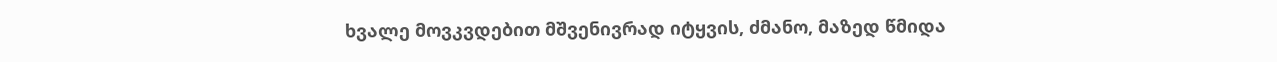ხვალე მოვკვდებით მშვენივრად იტყვის, ძმანო, მაზედ წმიდა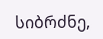სიბრძნე,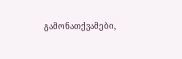გამონათქვამები,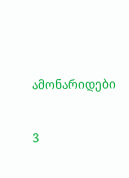ამონარიდები

3